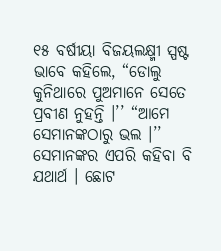୧୫ ବର୍ଷୀୟା ବିଜୟଲକ୍ଷ୍ମୀ ସ୍ପଷ୍ଟ ଭାବେ କହିଲେ, “ଡୋଲୁ କୁନିଥାରେ ପୁଅମାନେ ସେତେ ପ୍ରବୀଣ ନୁହନ୍ତି ।’’ “ଆମେ ସେମାନଙ୍କଠାରୁ ଭଲ ।’’
ସେମାନଙ୍କର ଏପରି କହିବା ବି ଯଥାର୍ଥ । ଛୋଟ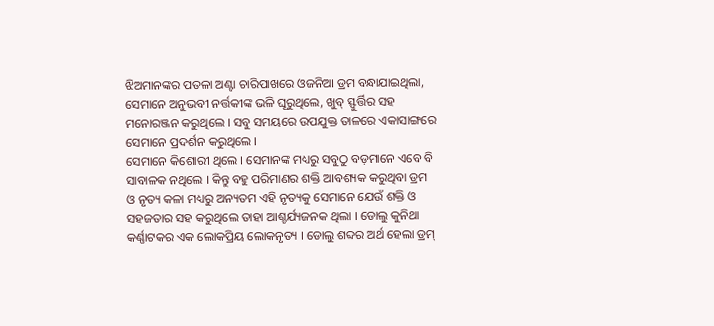ଝିଅମାନଙ୍କର ପତଳା ଅଣ୍ଟା ଚାରିପାଖରେ ଓଜନିଆ ଡ୍ରମ ବନ୍ଧାଯାଇଥିଲା, ସେମାନେ ଅନୁଭବୀ ନର୍ତ୍ତକୀଙ୍କ ଭଳି ଘୂରୁଥିଲେ, ଖୁବ୍ ସ୍ଫୁର୍ତ୍ତିର ସହ ମନୋରଞ୍ଜନ କରୁଥିଲେ । ସବୁ ସମୟରେ ଉପଯୁକ୍ତ ତାଳରେ ଏକାସାଙ୍ଗରେ ସେମାନେ ପ୍ରଦର୍ଶନ କରୁଥିଲେ ।
ସେମାନେ କିଶୋରୀ ଥିଲେ । ସେମାନଙ୍କ ମଧ୍ୟରୁ ସବୁଠୁ ବଡ଼ମାନେ ଏବେ ବି ସାବାଳକ ନଥିଲେ । କିନ୍ତୁ ବହୁ ପରିମାଣର ଶକ୍ତି ଆବଶ୍ୟକ କରୁଥିବା ଡ୍ରମ ଓ ନୃତ୍ୟ କଳା ମଧ୍ୟରୁ ଅନ୍ୟତମ ଏହି ନୃତ୍ୟକୁ ସେମାନେ ଯେଉଁ ଶକ୍ତି ଓ ସହଜତାର ସହ କରୁଥିଲେ ତାହା ଆଶ୍ଚର୍ଯ୍ୟଜନକ ଥିଲା । ଡୋଲୁ କୁନିଥା କର୍ଣ୍ଣାଟକର ଏକ ଲୋକପ୍ରିୟ ଲୋକନୃତ୍ୟ । ଡୋଲୁ ଶବ୍ଦର ଅର୍ଥ ହେଲା ଡ୍ରମ୍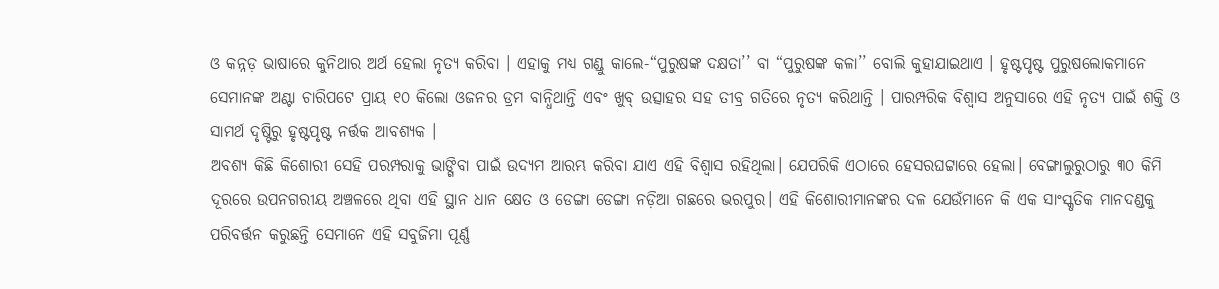ଓ କନ୍ନଡ଼ ଭାଷାରେ କୁନିଥାର ଅର୍ଥ ହେଲା ନୃତ୍ୟ କରିବା । ଏହାକୁ ମଧ୍ୟ ଗଣ୍ଡୁ କାଲେ-“ପୁରୁଷଙ୍କ ଦକ୍ଷତା’’ ବା “ପୁରୁଷଙ୍କ କଳା’’ ବୋଲି କୁହାଯାଇଥାଏ । ହୃଷ୍ଟପୃଷ୍ଟ ପୁରୁଷଲୋକମାନେ ସେମାନଙ୍କ ଅଣ୍ଟା ଚାରିପଟେ ପ୍ରାୟ ୧୦ କିଲୋ ଓଜନର ଡ୍ରମ ବାନ୍ଧିଥାନ୍ତି ଏବଂ ଖୁବ୍ ଉତ୍ସାହର ସହ ତୀବ୍ର ଗତିରେ ନୃତ୍ୟ କରିଥାନ୍ତି । ପାରମ୍ପରିକ ବିଶ୍ୱାସ ଅନୁସାରେ ଏହି ନୃତ୍ୟ ପାଇଁ ଶକ୍ତି ଓ ସାମର୍ଥ ଦୃଷ୍ଟିରୁ ହୃଷ୍ଟପୃଷ୍ଟ ନର୍ତ୍ତକ ଆବଶ୍ୟକ ।
ଅବଶ୍ୟ କିଛି କିଶୋରୀ ସେହି ପରମ୍ପରାକୁ ଭାଙ୍ଗିବା ପାଇଁ ଉଦ୍ୟମ ଆରମ୍ଭ କରିବା ଯାଏ ଏହି ବିଶ୍ୱାସ ରହିଥିଲା। ଯେପରିକି ଏଠାରେ ହେସରଘଟ୍ଟାରେ ହେଲା। ବେଙ୍ଗାଲୁରୁଠାରୁ ୩୦ କିମି ଦୂରରେ ଉପନଗରୀୟ ଅଞ୍ଚଳରେ ଥିବା ଏହି ସ୍ଥାନ ଧାନ କ୍ଷେତ ଓ ଡେଙ୍ଗା ଡେଙ୍ଗା ନଡ଼ିଆ ଗଛରେ ଭରପୁର। ଏହି କିଶୋରୀମାନଙ୍କର ଦଳ ଯେଉଁମାନେ କି ଏକ ସାଂସ୍କୃତିକ ମାନଦଣ୍ଡକୁ ପରିବର୍ତ୍ତନ କରୁଛନ୍ତି ସେମାନେ ଏହି ସବୁଜିମା ପୂର୍ଣ୍ଣ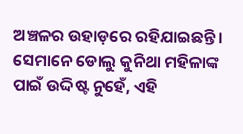ଅଞ୍ଚଳର ଉହାଡ଼ରେ ରହିଯାଇଛନ୍ତି। ସେମାନେ ଡୋଲୁ କୁନିଥା ମହିଳାଙ୍କ ପାଇଁ ଉଦ୍ଦିଷ୍ଟ ନୁହେଁ, ଏହି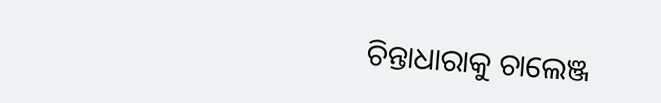ଚିନ୍ତାଧାରାକୁ ଚାଲେଞ୍ଜ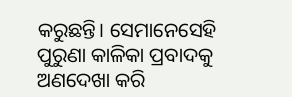କରୁଛନ୍ତି। ସେମାନେସେହି ପୁରୁଣା କାଳିକା ପ୍ରବାଦକୁ ଅଣଦେଖା କରି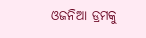ଓଜନିଆ ଡ୍ରମକୁ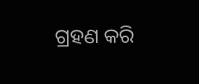ଗ୍ରହଣ କରି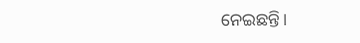ନେଇଛନ୍ତି।